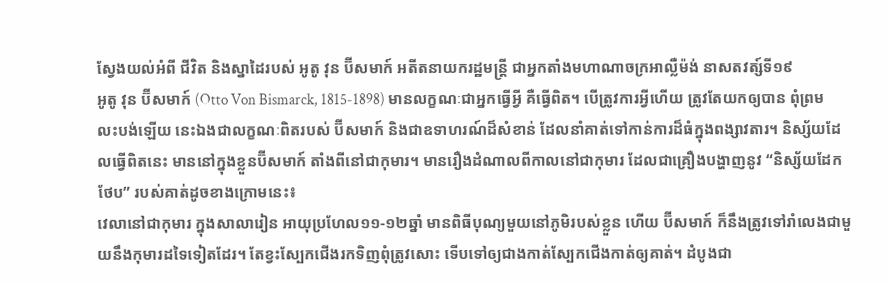ស្វែងយល់អំពី ជីវិត និងស្នាដៃរបស់ អូតូ វុន ប៊ីសមាក៍ អតីតនាយករដ្ឋមន្ត្រី ជាអ្នកតាំងមហាណាចក្រអាល្លឺម៉ង់ នាសតវត្ស៍ទី១៩
អូតូ វុន ប៊ីសមាក៍ (Otto Von Bismarck, 1815-1898) មានលក្ខណៈជាអ្នកធ្វើអ្វី គឺធ្វើពិត។ បើត្រូវការអ្វីហើយ ត្រូវតែយកឲ្យបាន ពុំព្រមលះបង់ឡើយ នេះឯងជាលក្ខណៈពិតរបស់ ប៊ីសមាក៍ និងជាឧទាហរណ៍ដ៏សំខាន់ ដែលនាំគាត់ទៅកាន់ការដ៏ធំក្នុងពង្សាវតារ។ និស្ស័យដែលធ្វើពិតនេះ មាននៅក្នុងខ្លួនប៊ីសមាក៍ តាំងពីនៅជាកុមារ។ មានរឿងដំណាលពីកាលនៅជាកុមារ ដែលជាគ្រឿងបង្ហាញនូវ “និស្ស័យដែកថែប” របស់គាត់ដូចខាងក្រោមនេះ៖
វេលានៅជាកុមារ ក្នុងសាលារៀន អាយុប្រហែល១១‑១២ឆ្នាំ មានពិធីបុណ្យមួយនៅភូមិរបស់ខ្លួន ហើយ ប៊ីសមាក៍ ក៏នឹងត្រូវទៅរាំលេងជាមួយនឹងកុមារដទៃទៀតដែរ។ តែខ្វះស្បែកជើងរកទិញពុំត្រូវសោះ ទើបទៅឲ្យជាងកាត់ស្បែកជើងកាត់ឲ្យគាត់។ ដំបូងជា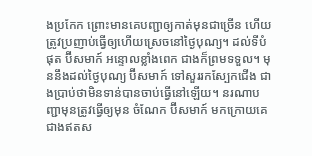ងប្រកែក ព្រោះមានគេបញ្ជាឲ្យកាត់មុនជាច្រើន ហើយត្រូវប្រញាប់ធ្វើឲ្យហើយស្រេចនៅថ្ងៃបុណ្យ។ ដល់ទីបំផុត ប៊ីសមាក៍ អន្ទោលខ្លាំងពេក ជាងក៏ព្រមទទួល។ មុននឹងដល់ថ្ងៃបុណ្យ ប៊ីសមាក៍ ទៅសួររកស្បែកជើង ជាងប្រាប់ថាមិនទាន់បានចាប់ធ្វើនៅឡើយ។ នរណាបញ្ជាមុនត្រូវធ្វើឲ្យមុន ចំណែក ប៊ីសមាក៍ មកក្រោយគេ ជាងឥតស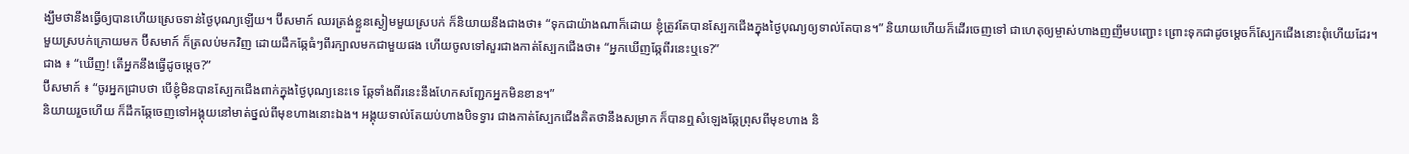ង្ឃឹមថានឹងធ្វើឲ្យបានហើយស្រេចទាន់ថ្ងៃបុណ្យឡើយ។ ប៊ីសមាក៍ ឈរត្រង់ខ្លួនស្ងៀមមួយស្របក់ ក៏និយាយនឹងជាងថា៖ “ទុកជាយ៉ាងណាក៏ដោយ ខ្ញុំត្រូវតែបានស្បែកជើងក្នុងថ្ងៃបុណ្យឲ្យទាល់តែបាន។” និយាយហើយក៏ដើរចេញទៅ ជាហេតុឲ្យម្ចាស់ហាងញញឹមបញ្ជោះ ព្រោះទុកជាដូចម្ដេចក៏ស្បែកជើងនោះពុំហើយដែរ។
មួយស្របក់ក្រោយមក ប៊ីសមាក៍ ក៏ត្រលប់មកវិញ ដោយដឹកឆ្កែធំៗពីរក្បាលមកជាមួយផង ហើយចូលទៅសួរជាងកាត់ស្បែកជើងថា៖ “អ្នកឃើញឆ្កែពីរនេះឬទេ?”
ជាង ៖ “ឃើញ! តើអ្នកនឹងធ្វើដូចម្ដេច?”
ប៊ីសមាក៍ ៖ “ចូរអ្នកជ្រាបថា បើខ្ញុំមិនបានស្បែកជើងពាក់ក្នុងថ្ងៃបុណ្យនេះទេ ឆ្កែទាំងពីរនេះនឹងហែកសញ្ជែកអ្នកមិនខាន។”
និយាយរួចហើយ ក៏ដឹកឆ្កែចេញទៅអង្គុយនៅមាត់ថ្នល់ពីមុខហាងនោះឯង។ អង្គុយទាល់តែយប់ហាងបិទទ្វារ ជាងកាត់ស្បែកជើងគិតថានឹងសម្រាក ក៏បានឮសំឡេងឆ្កែព្រុសពីមុខហាង និ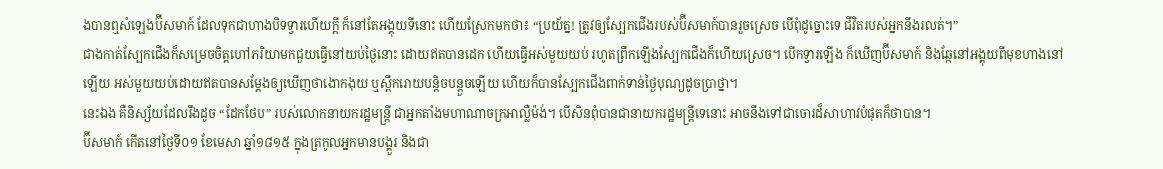ងបានឮសំឡេងប៊ីសមាក៍ ដែលទុកជាហាងបិទទ្វារហើយក្ដី ក៏នៅតែអង្គុយទីនោះ ហើយស្រែកមកថា៖ “ប្រយ័ត្ន! ត្រូវឲ្យស្បែកជើងរបស់ប៊ីសមាក៍បានរួចស្រេច បើពុំដូច្នោះទេ ជីវិតរបស់អ្នកនឹងរលត់។”
ជាងកាត់ស្បែកជើងក៏សម្រេចចិត្តហៅភរិយាមកជួយធ្វើនៅយប់ថ្ងៃនោះ ដោយឥតបានដេក ហើយធ្វើអស់មួយយប់ រហូតព្រឹកឡើងស្បែកជើងក៏ហើយស្រេច។ បើកទ្វារឡើង ក៏ឃើញប៊ីសមាក៍ និងឆ្កែនៅអង្គុយពីមុខហាងនៅឡើយ អស់មួយយប់ដោយឥតបានសម្ដែងឲ្យឃើញថាងោកងុយ ឬស្ពឹករោយបន្តិចបន្តួចឡើយ ហើយក៏បានស្បែកជើងពាក់ទាន់ថ្ងៃបុណ្យដូចប្រាថ្នា។
នេះឯង គឺនិស្ស័យដែលរឹងដូច “ដែកថែប” របស់លោកនាយករដ្ឋមន្ត្រី ជាអ្នកតាំងមហាណាចក្រអាល្លឺម៉ង់។ បើសិនពុំបានជានាយករដ្ឋមន្ត្រីទេនោះ អាចនឹងទៅជាចោរដ៏សាហាវបំផុតក៏ថាបាន។
ប៊ីសមាក៍ កើតនៅថ្ងៃទី០១ ខែមេសា ឆ្នាំ១៨១៥ ក្នុងត្រកូលអ្នកមានបង្គួរ និងជា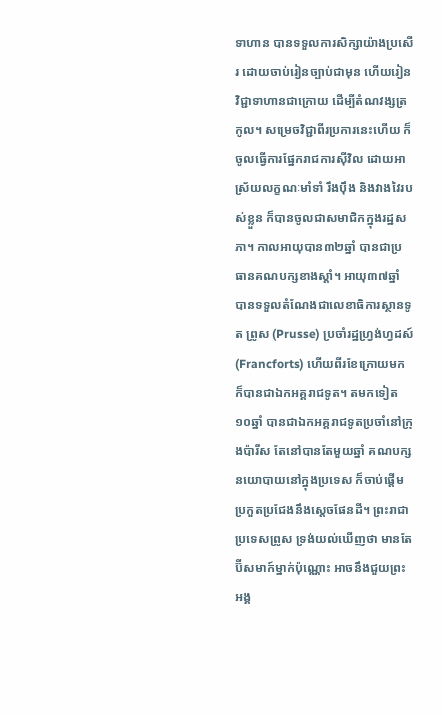ទាហាន បានទទួលការសិក្សាយ៉ាងប្រសើរ ដោយចាប់រៀនច្បាប់ជាមុន ហើយរៀនវិជ្ជាទាហានជាក្រោយ ដើម្បីតំណវង្សត្រកូល។ សម្រេចវិជ្ជាពីរប្រការនេះហើយ ក៏ចូលធ្វើការផ្នែករាជការស៊ីវិល ដោយអាស្រ័យលក្ខណៈមាំទាំ រឹងប៉ឹង និងវាងវៃរបស់ខ្លួន ក៏បានចូលជាសមាជិកក្នុងរដ្ឋសភា។ កាលអាយុបាន៣២ឆ្នាំ បានជាប្រធានគណបក្សខាងស្ដាំ។ អាយុ៣៧ឆ្នាំ បានទទួលតំណែងជាលេខាធិការស្ថានទូត ព្រូស (Prusse) ប្រចាំរដ្ឋហ្វ្រង់ហ្វដស៍ (Francforts) ហើយពីរខែក្រោយមក ក៏បានជាឯកអគ្គរាជទូត។ តមកទៀត១០ឆ្នាំ បានជាឯកអគ្គរាជទូតប្រចាំនៅក្រុងប៉ារីស តែនៅបានតែមួយឆ្នាំ គណបក្សនយោបាយនៅក្នុងប្រទេស ក៏ចាប់ផ្ដើមប្រកួតប្រជែងនឹងស្ដេចផែនដី។ ព្រះរាជាប្រទេសព្រូស ទ្រង់យល់ឃើញថា មានតែប៊ីសមាក៍ម្នាក់ប៉ុណ្ណោះ អាចនឹងជួយព្រះអង្គ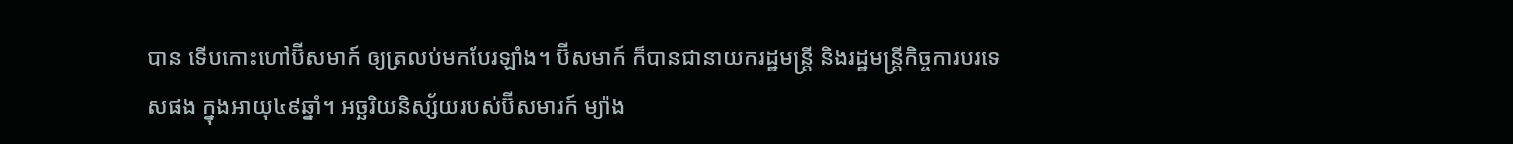បាន ទើបកោះហៅប៊ីសមាក៍ ឲ្យត្រលប់មកបែរឡាំង។ ប៊ីសមាក៍ ក៏បានជានាយករដ្ឋមន្ត្រី និងរដ្ឋមន្ត្រីកិច្ចការបរទេសផង ក្នុងអាយុ៤៩ឆ្នាំ។ អច្ឆរិយនិស្ស័យរបស់ប៊ីសមារក៍ ម្យ៉ាង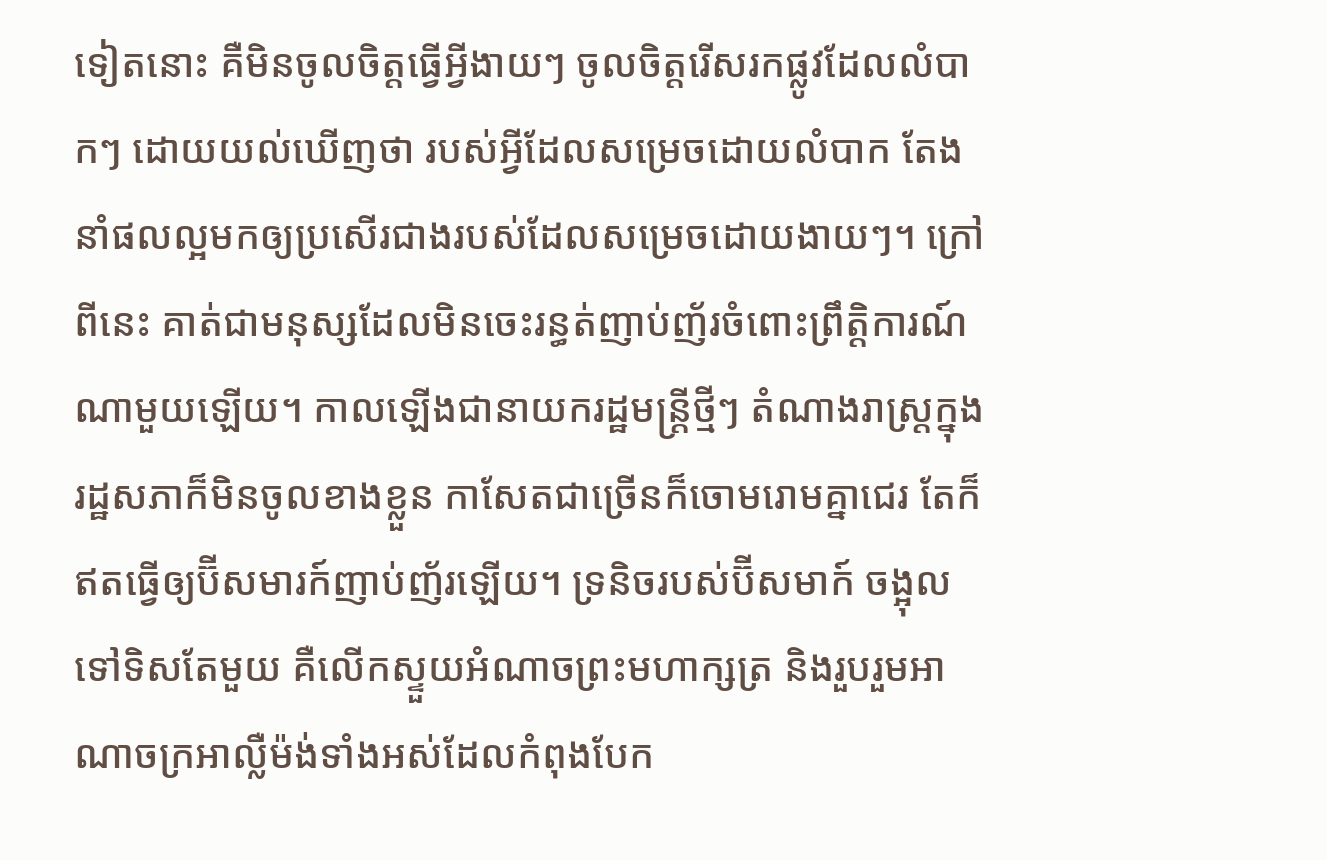ទៀតនោះ គឺមិនចូលចិត្តធ្វើអ្វីងាយៗ ចូលចិត្តរើសរកផ្លូវដែលលំបាកៗ ដោយយល់ឃើញថា របស់អ្វីដែលសម្រេចដោយលំបាក តែងនាំផលល្អមកឲ្យប្រសើរជាងរបស់ដែលសម្រេចដោយងាយៗ។ ក្រៅពីនេះ គាត់ជាមនុស្សដែលមិនចេះរន្ធត់ញាប់ញ័រចំពោះព្រឹត្តិការណ៍ណាមួយឡើយ។ កាលឡើងជានាយករដ្ឋមន្ត្រីថ្មីៗ តំណាងរាស្ត្រក្នុងរដ្ឋសភាក៏មិនចូលខាងខ្លួន កាសែតជាច្រើនក៏ចោមរោមគ្នាជេរ តែក៏ឥតធ្វើឲ្យប៊ីសមារក៍ញាប់ញ័រឡើយ។ ទ្រនិចរបស់ប៊ីសមាក៍ ចង្អុលទៅទិសតែមួយ គឺលើកស្ទួយអំណាចព្រះមហាក្សត្រ និងរួបរួមអាណាចក្រអាល្លឺម៉ង់ទាំងអស់ដែលកំពុងបែក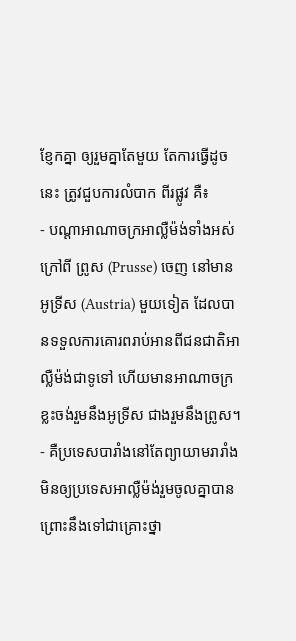ខ្ញែកគ្នា ឲ្យរួមគ្នាតែមួយ តែការធ្វើដូចនេះ ត្រូវជួបការលំបាក ពីរផ្លូវ គឺ៖
- បណ្ដាអាណាចក្រអាល្លឺម៉ង់ទាំងអស់ ក្រៅពី ព្រូស (Prusse) ចេញ នៅមាន អូទ្រីស (Austria) មួយទៀត ដែលបានទទួលការគោរពរាប់អានពីជនជាតិអាល្លឺម៉ង់ជាទូទៅ ហើយមានអាណាចក្រខ្លះចង់រួមនឹងអូទ្រីស ជាងរួមនឹងព្រូស។
- គឺប្រទេសបារាំងនៅតែព្យាយាមរារាំង មិនឲ្យប្រទេសអាល្លឺម៉ង់រួមចូលគ្នាបាន ព្រោះនឹងទៅជាគ្រោះថ្នា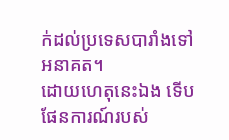ក់ដល់ប្រទេសបារាំងទៅអនាគត។
ដោយហេតុនេះឯង ទើបផែនការណ៍របស់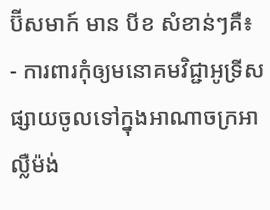ប៊ីសមាក៍ មាន បីខ សំខាន់ៗគឺ៖
- ការពារកុំឲ្យមនោគមវិជ្ជាអូទ្រីស ផ្សាយចូលទៅក្នុងអាណាចក្រអាល្លឺម៉ង់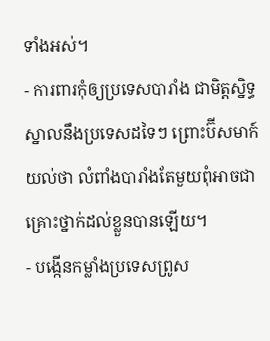ទាំងអស់។
- ការពារកុំឲ្យប្រទេសបារាំង ជាមិត្តស្និទ្ធស្នាលនឹងប្រទេសដទៃៗ ព្រោះប៊ីសមាក៍យល់ថា លំពាំងបារាំងតែមួយពុំអាចជាគ្រោះថ្នាក់ដល់ខ្លួនបានឡើយ។
- បង្កើនកម្លាំងប្រទេសព្រូស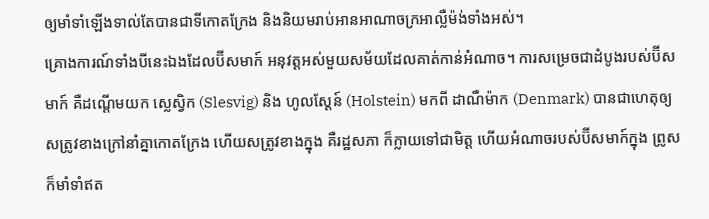ឲ្យមាំទាំឡើងទាល់តែបានជាទីកោតក្រែង និងនិយមរាប់អានអាណាចក្រអាល្លឺម៉ង់ទាំងអស់។
គ្រោងការណ៍ទាំងបីនេះឯងដែលប៊ីសមាក៍ អនុវត្តអស់មួយសម័យដែលគាត់កាន់អំណាច។ ការសម្រេចជាដំបូងរបស់ប៊ីសមាក៍ គឺដណ្ដើមយក ស្លេស្វិក (Slesvig) និង ហូលស្តែន៍ (Holstein) មកពី ដាណឺម៉ាក (Denmark) បានជាហេតុឲ្យសត្រូវខាងក្រៅនាំគ្នាកោតក្រែង ហើយសត្រូវខាងក្នុង គឺរដ្ឋសភា ក៏ក្លាយទៅជាមិត្ត ហើយអំណាចរបស់ប៊ីសមាក៍ក្នុង ព្រូស ក៏មាំទាំឥត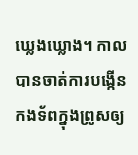ឃ្លេងឃ្លោង។ កាលបានចាត់ការបង្កើនកងទ័ពក្នុងព្រូសឲ្យ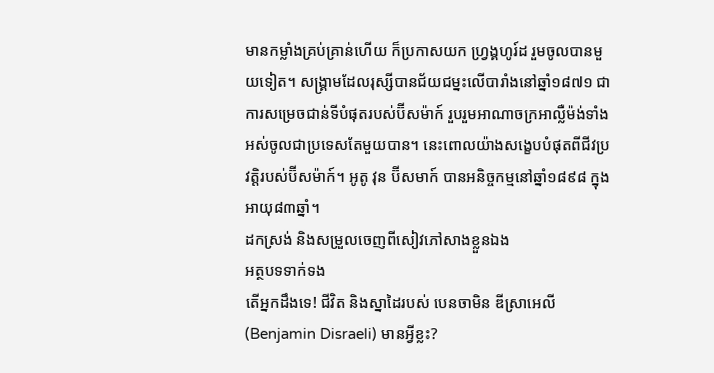មានកម្លាំងគ្រប់គ្រាន់ហើយ ក៏ប្រកាសយក ហ្វ្រង្គហូរ៍ដ រួមចូលបានមួយទៀត។ សង្គ្រាមដែលរុស្សីបានជ័យជម្នះលើបារាំងនៅឆ្នាំ១៨៧១ ជាការសម្រេចជាន់ទីបំផុតរបស់ប៊ីសម៉ាក៍ រួបរួមអាណាចក្រអាល្លឺម៉ង់ទាំងអស់ចូលជាប្រទេសតែមួយបាន។ នេះពោលយ៉ាងសង្ខេបបំផុតពីជីវប្រវត្តិរបស់ប៊ីសម៉ាក៍។ អូតូ វុន ប៊ីសមាក៍ បានអនិច្ចកម្មនៅឆ្នាំ១៨៩៨ ក្នុងអាយុ៨៣ឆ្នាំ។
ដកស្រង់ និងសម្រួលចេញពីសៀវភៅសាងខ្លួនឯង
អត្ថបទទាក់ទង
តើអ្នកដឹងទេ! ជីវិត និងស្នាដៃរបស់ បេនចាមិន ឌីស្រាអេលី (Benjamin Disraeli) មានអ្វីខ្លះ?